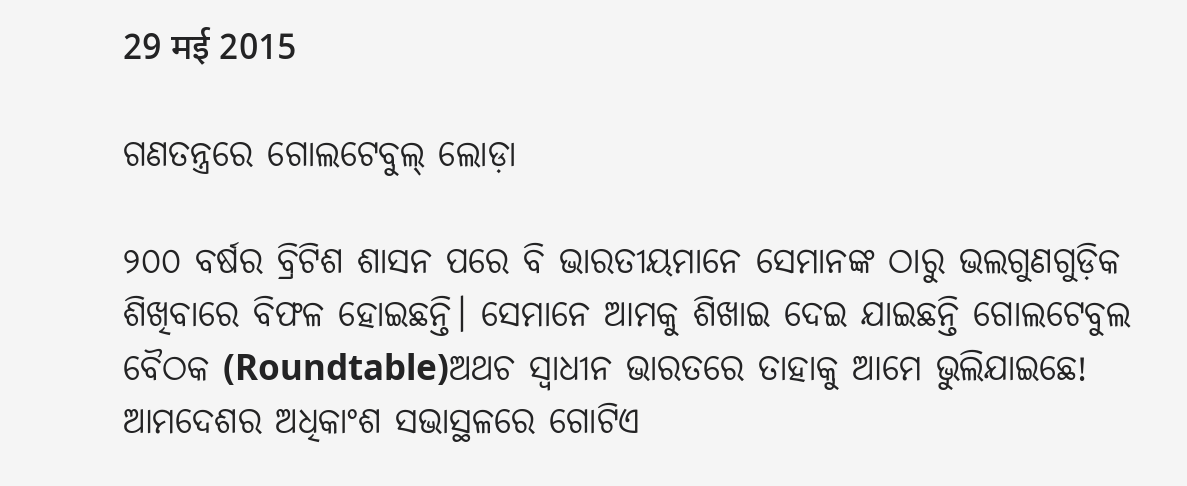29 मई 2015

ଗଣତନ୍ତ୍ରରେ ଗୋଲଟେବୁଲ୍‌ ଲୋଡ଼ା

୨୦୦ ବର୍ଷର ବ୍ରିଟିଶ ଶାସନ ପରେ ବି ଭାରତୀୟମାନେ ସେମାନଙ୍କ ଠାରୁ ଭଲଗୁଣଗୁଡ଼ିକ ଶିଖିବାରେ ବିଫଳ ହୋଇଛନ୍ତି। ସେମାନେ ଆମକୁ ଶିଖାଇ ଦେଇ ଯାଇଛନ୍ତି ଗୋଲଟେବୁଲ ବୈଠକ (Roundtable)ଅଥଚ ସ୍ଵାଧୀନ ଭାରତରେ ତାହାକୁ ଆମେ ଭୁଲିଯାଇଛେ! ଆମଦେଶର ଅଧିକାଂଶ ସଭାସ୍ଥଳରେ ଗୋଟିଏ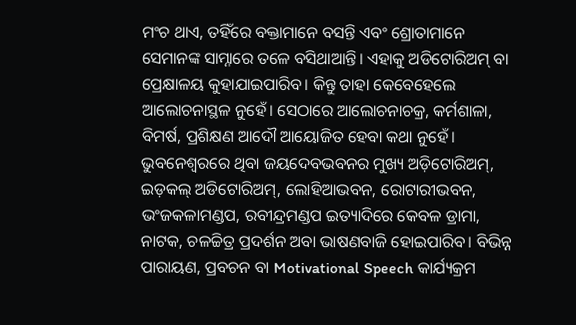ମଂଚ ଥାଏ, ତହିଁରେ ବକ୍ତାମାନେ ବସନ୍ତି ଏବଂ ଶ୍ରୋତାମାନେ ସେମାନଙ୍କ ସାମ୍ନାରେ ତଳେ ବସିଥାଆନ୍ତି। ଏହାକୁ ଅଡିଟୋରିଅମ୍‌ ବା ପ୍ରେକ୍ଷାଳୟ କୁହାଯାଇପାରିବ। କିନ୍ତୁ ତାହା କେବେହେଲେ ଆଲୋଚନାସ୍ଥଳ ନୁହେଁ। ସେଠାରେ ଆଲୋଚନାଚକ୍ର, କର୍ମଶାଳା, ବିମର୍ଷ, ପ୍ରଶିକ୍ଷଣ ଆଦୌ ଆୟୋଜିତ ହେବା କଥା ନୁହେଁ। ଭୁବନେଶ୍ଵରରେ ଥିବା ଜୟଦେବଭବନର ମୁଖ୍ୟ ଅଡ଼ିଟୋରିଅମ୍‌, ଇଡ଼କଲ୍‌ ଅଡିଟୋରିଅମ୍‌, ଲୋହିଆଭବନ, ରୋଟାରୀଭବନ, ଭଂଜକଳାମଣ୍ଡପ, ରବୀନ୍ଦ୍ରମଣ୍ଡପ ଇତ୍ୟାଦିରେ କେବଳ ଡ୍ରାମା, ନାଟକ, ଚଳଚ୍ଚିତ୍ର ପ୍ରଦର୍ଶନ ଅବା ଭାଷଣବାଜି ହୋଇପାରିବ। ବିଭିନ୍ନ ପାରାୟଣ, ପ୍ରବଚନ ବା Motivational Speech କାର୍ଯ୍ୟକ୍ରମ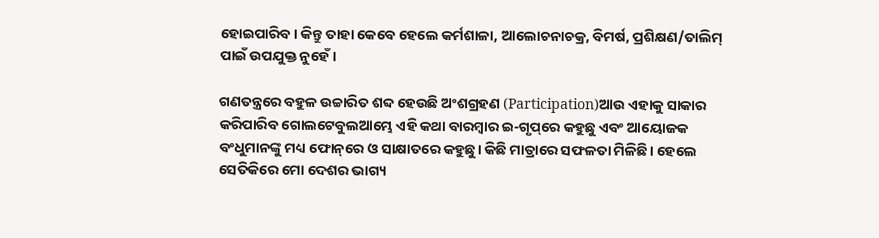ହୋଇପାରିବ। କିନ୍ତୁ ତାହା କେବେ ହେଲେ କର୍ମଶାଳା, ଆଲୋଚନାଚକ୍ର, ବିମର୍ଷ, ପ୍ରଶିକ୍ଷଣ/ତାଲିମ୍‌ ପାଇଁ ଉପଯୁକ୍ତ ନୁହେଁ।

ଗଣତନ୍ତ୍ରରେ ବହୁଳ ଉଚ୍ଚାରିତ ଶବ୍ଦ ହେଉଛି ଅଂଶଗ୍ରହଣ (Participation)ଆଉ ଏହାକୁ ସାକାର କରିପାରିବ ଗୋଲଟେବୁଲଆମ୍ଭେ ଏହି କଥା ବାରମ୍ବାର ଇ-ଗୃପ୍‌ରେ କହୁଛୁ ଏବଂ ଆୟୋଜକ ବଂଧୁମାନଙ୍କୁ ମଧ୍ୟ ଫୋନ୍‌ରେ ଓ ସାକ୍ଷାତରେ କହୁଛୁ। କିଛି ମାତ୍ରାରେ ସଫଳତା ମିଳିଛି। ହେଲେ ସେତିକିରେ ମୋ ଦେଶର ଭାଗ୍ୟ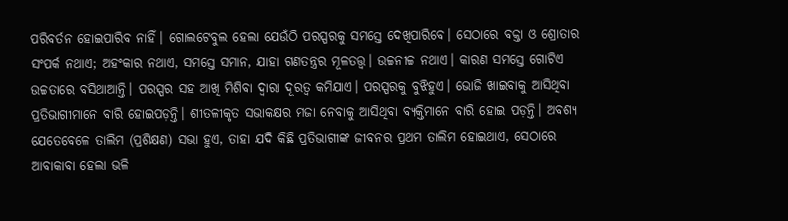ପରିବର୍ତନ ହୋଇପାରିବ ନାହିଁ। ଗୋଲଟେବୁଲ ହେଲା ଯେଉଁଠି ପରସ୍ପରକୁ ସମସ୍ତେ ଦେଖିପାରିବେ। ସେଠାରେ ବକ୍ତା ଓ ଶ୍ରୋତାର ସଂପର୍କ ନଥାଏ; ଅହଂକାର ନଥାଏ, ସମସ୍ତେ ସମାନ, ଯାହା ଗଣତନ୍ତ୍ରର ମୂଳତତ୍ତ୍ଵ। ଉଚ୍ଚନୀଚ୍ଚ ନଥାଏ। କାରଣ ସମସ୍ତେ ଗୋଟିଏ ଉଚ୍ଚତାରେ ବସିଥାଆନ୍ତି। ପରସ୍ପର ସହ ଆଖି ମିଶିବା ଦ୍ଵାରା ଦୂରତ୍ଵ କମିଯାଏ। ପରସ୍ପରକୁ ବୁଝିହୁଏ। ଭୋଜି ଖାଇବାକୁ ଆସିଥିବା ପ୍ରତିଭାଗୀମାନେ ବାରି ହୋଇପଡ଼ନ୍ତି। ଶୀତଳୀକୃତ ସଭାକକ୍ଷର ମଜା ନେବାକୁ ଆସିଥିବା ବ୍ୟକ୍ତିମାନେ ବାରି ହୋଇ ପଡ଼ନ୍ତି। ଅବଶ୍ୟ ଯେତେବେଳେ ତାଲିମ (ପ୍ରଶିକ୍ଷଣ) ସଭା ହୁଏ, ତାହା ଯଦି କିଛି ପ୍ରତିଭାଗୀଙ୍କ ଜୀବନର ପ୍ରଥମ ତାଲିମ ହୋଇଥାଏ, ସେଠାରେ ଆବାକାବା ହେଲା ଭଳି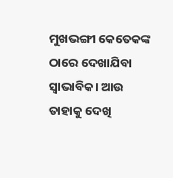ମୁଖଭଙ୍ଗୀ କେତେକଙ୍କ ଠାରେ ଦେଖାଯିବା ସ୍ଵାଭାବିକ। ଆଉ ତାହାକୁ ଦେଖି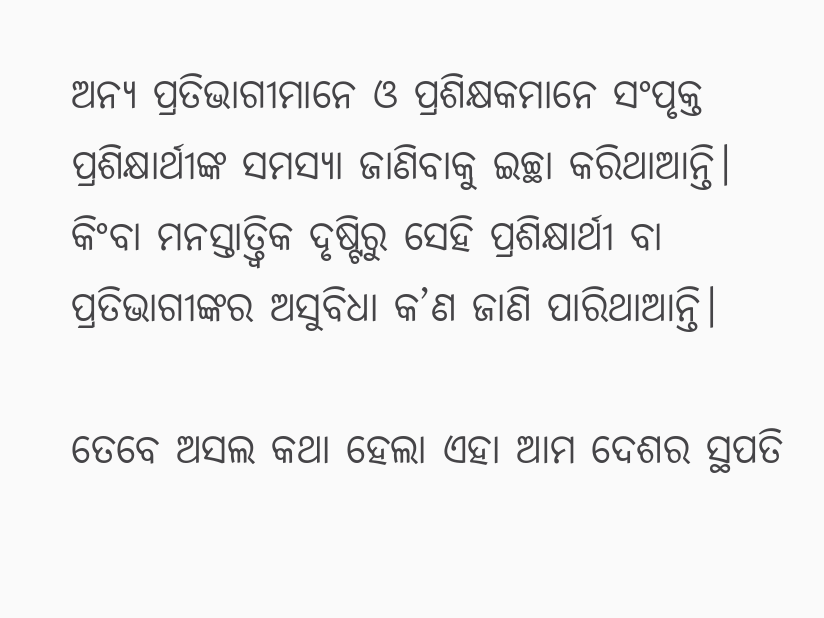ଅନ୍ୟ ପ୍ରତିଭାଗୀମାନେ ଓ ପ୍ରଶିକ୍ଷକମାନେ ସଂପୃକ୍ତ ପ୍ରଶିକ୍ଷାର୍ଥୀଙ୍କ ସମସ୍ୟା ଜାଣିବାକୁ ଇଚ୍ଛା କରିଥାଆନ୍ତି। କିଂବା ମନସ୍ତାତ୍ତ୍ଵିକ ଦୃଷ୍ଟିରୁ ସେହି ପ୍ରଶିକ୍ଷାର୍ଥୀ ବା ପ୍ରତିଭାଗୀଙ୍କର ଅସୁବିଧା କ’ଣ ଜାଣି ପାରିଥାଆନ୍ତି।

ତେବେ ଅସଲ କଥା ହେଲା ଏହା ଆମ ଦେଶର ସ୍ଥପତି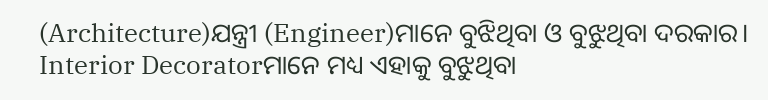(Architecture)ଯନ୍ତ୍ରୀ (Engineer)ମାନେ ବୁଝିଥିବା ଓ ବୁଝୁଥିବା ଦରକାର। Interior Decoratorମାନେ ମଧ୍ୟ ଏହାକୁ ବୁଝୁଥିବା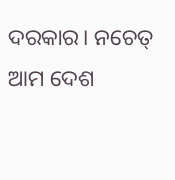ଦରକାର। ନଚେତ୍‌ ଆମ ଦେଶ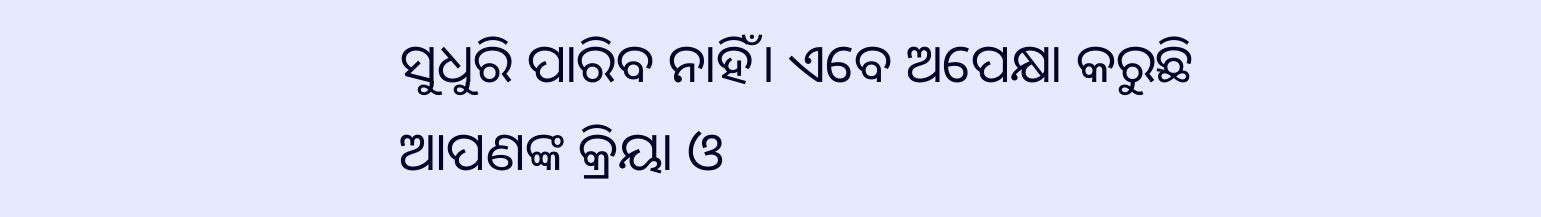ସୁଧୁରି ପାରିବ ନାହିଁ। ଏବେ ଅପେକ୍ଷା କରୁଛି ଆପଣଙ୍କ କ୍ରିୟା ଓ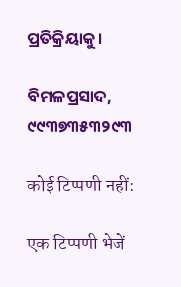ପ୍ରତିକ୍ରିୟାକୁ।

ବିମଳପ୍ରସାଦ, ୯୯୩୭୩୫୩୨୯୩

कोई टिप्पणी नहीं:

एक टिप्पणी भेजें